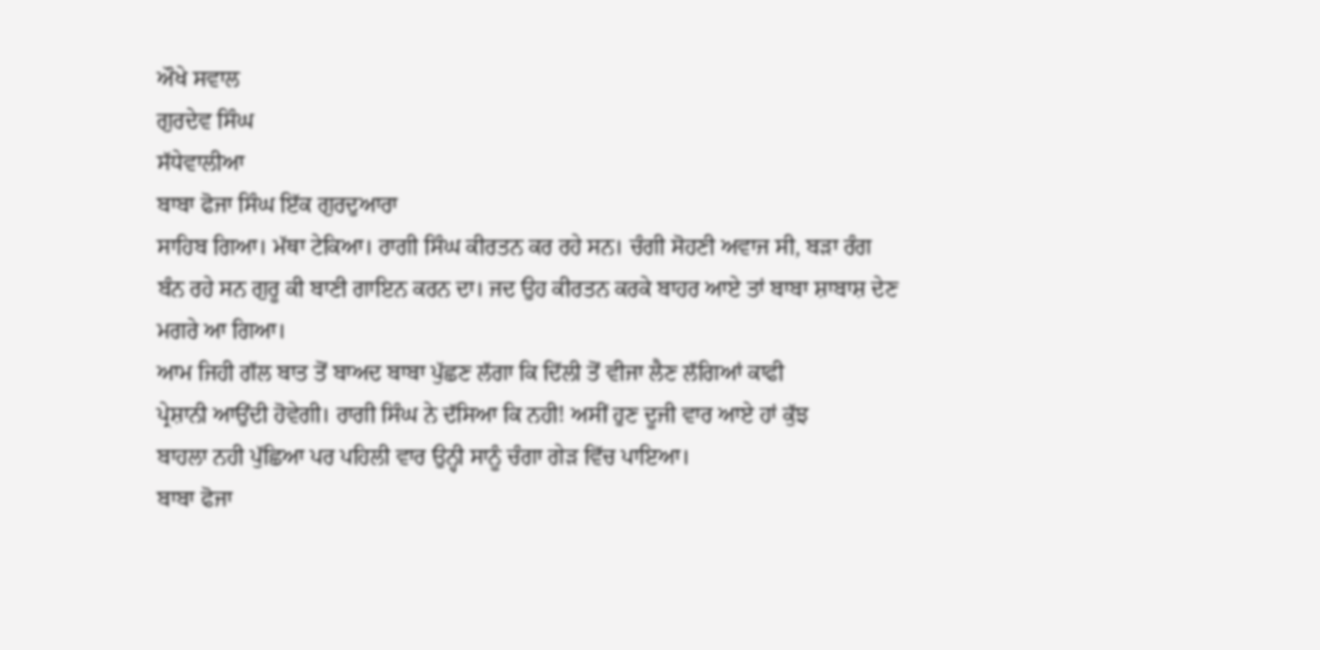ਔਖੇ ਸਵਾਲ
ਗੁਰਦੇਵ ਸਿੰਘ
ਸੱਧੇਵਾਲੀਆ
ਬਾਬਾ ਫੋਜਾ ਸਿੰਘ ਇੱਕ ਗੁਰਦੁਆਰਾ
ਸਾਹਿਬ ਗਿਆ। ਮੱਥਾ ਟੇਕਿਆ। ਰਾਗੀ ਸਿੰਘ ਕੀਰਤਨ ਕਰ ਰਹੇ ਸਨ। ਚੰਗੀ ਸੋਹਣੀ ਅਵਾਜ ਸੀ, ਬੜਾ ਰੰਗ
ਬੰਨ ਰਹੇ ਸਨ ਗੁਰੂ ਕੀ ਬਾਣੀ ਗਾਇਨ ਕਰਨ ਦਾ। ਜਦ ਉਹ ਕੀਰਤਨ ਕਰਕੇ ਬਾਹਰ ਆਏ ਤਾਂ ਬਾਬਾ ਸ਼ਾਬਾਸ਼ ਦੇਣ
ਮਗਰੇ ਆ ਗਿਆ।
ਆਮ ਜਿਹੀ ਗੱਲ ਬਾਤ ਤੋਂ ਬਾਅਦ ਬਾਬਾ ਪੁੱਛਣ ਲੱਗਾ ਕਿ ਦਿੱਲੀ ਤੋਂ ਵੀਜਾ ਲੈਣ ਲੱਗਿਆਂ ਕਾਫੀ
ਪ੍ਰੇਸ਼ਾਨੀ ਆਉਂਦੀ ਹੋਵੇਗੀ। ਰਾਗੀ ਸਿੰਘ ਨੇ ਦੱਸਿਆ ਕਿ ਨਹੀ! ਅਸੀਂ ਹੁਣ ਦੂਜੀ ਵਾਰ ਆਏ ਹਾਂ ਕੁੱਝ
ਬਾਹਲਾ ਨਹੀ ਪੁੱਛਿਆ ਪਰ ਪਹਿਲੀ ਵਾਰ ਉਨ੍ਹੀ ਸਾਨੂੰ ਚੰਗਾ ਗੇੜ ਵਿੱਚ ਪਾਇਆ।
ਬਾਬਾ ਫੋਜਾ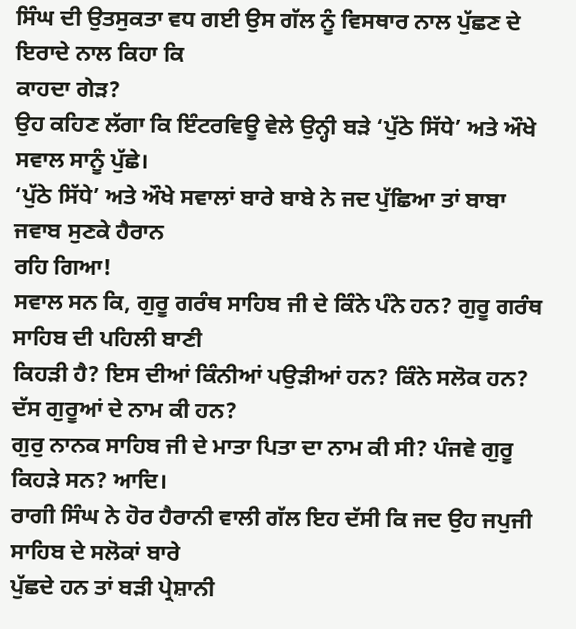ਸਿੰਘ ਦੀ ਉਤਸੁਕਤਾ ਵਧ ਗਈ ਉਸ ਗੱਲ ਨੂੰ ਵਿਸਥਾਰ ਨਾਲ ਪੁੱਛਣ ਦੇ ਇਰਾਦੇ ਨਾਲ ਕਿਹਾ ਕਿ
ਕਾਹਦਾ ਗੇੜ?
ਉਹ ਕਹਿਣ ਲੱਗਾ ਕਿ ਇੰਟਰਵਿਊ ਵੇਲੇ ਉਨ੍ਹੀ ਬੜੇ ‘ਪੁੱਠੇ ਸਿੱਧੇ’ ਅਤੇ ਔਖੇ ਸਵਾਲ ਸਾਨੂੰ ਪੁੱਛੇ।
‘ਪੁੱਠੇ ਸਿੱਧੇ’ ਅਤੇ ਔਖੇ ਸਵਾਲਾਂ ਬਾਰੇ ਬਾਬੇ ਨੇ ਜਦ ਪੁੱਛਿਆ ਤਾਂ ਬਾਬਾ ਜਵਾਬ ਸੁਣਕੇ ਹੈਰਾਨ
ਰਹਿ ਗਿਆ!
ਸਵਾਲ ਸਨ ਕਿ, ਗੁਰੂ ਗਰੰਥ ਸਾਹਿਬ ਜੀ ਦੇ ਕਿੰਨੇ ਪੰਨੇ ਹਨ? ਗੁਰੂ ਗਰੰਥ ਸਾਹਿਬ ਦੀ ਪਹਿਲੀ ਬਾਣੀ
ਕਿਹੜੀ ਹੈ? ਇਸ ਦੀਆਂ ਕਿੰਨੀਆਂ ਪਉੜੀਆਂ ਹਨ? ਕਿੰਨੇ ਸਲੋਕ ਹਨ? ਦੱਸ ਗੁਰੂਆਂ ਦੇ ਨਾਮ ਕੀ ਹਨ?
ਗੁਰੁ ਨਾਨਕ ਸਾਹਿਬ ਜੀ ਦੇ ਮਾਤਾ ਪਿਤਾ ਦਾ ਨਾਮ ਕੀ ਸੀ? ਪੰਜਵੇ ਗੁਰੂ ਕਿਹੜੇ ਸਨ? ਆਦਿ।
ਰਾਗੀ ਸਿੰਘ ਨੇ ਹੋਰ ਹੈਰਾਨੀ ਵਾਲੀ ਗੱਲ ਇਹ ਦੱਸੀ ਕਿ ਜਦ ਉਹ ਜਪੁਜੀ ਸਾਹਿਬ ਦੇ ਸਲੋਕਾਂ ਬਾਰੇ
ਪੁੱਛਦੇ ਹਨ ਤਾਂ ਬੜੀ ਪ੍ਰੇਸ਼ਾਨੀ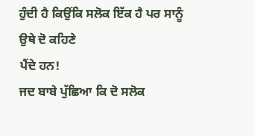ਹੁੰਦੀ ਹੈ ਕਿਉਂਕਿ ਸਲੋਕ ਇੱਕ ਹੈ ਪਰ ਸਾਨੂੰ ਉਥੇ ਦੋ ਕਹਿਣੇ
ਪੈਂਦੇ ਹਨ!
ਜਦ ਬਾਬੇ ਪੁੱਛਿਆ ਕਿ ਦੋ ਸਲੋਕ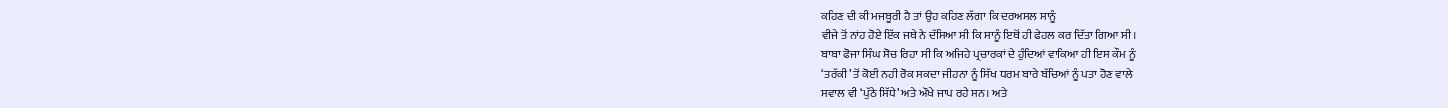ਕਹਿਣ ਦੀ ਕੀ ਮਜਬੂਰੀ ਹੈ ਤਾਂ ਉਹ ਕਹਿਣ ਲੱਗਾ ਕਿ ਦਰਅਸਲ ਸਾਨੂੰ
ਵੀਜੇ ਤੋਂ ਨਾਂਹ ਹੋਏ ਇੱਕ ਜਥੇ ਨੇ ਦੱਸਿਆ ਸੀ ਕਿ ਸਾਨੂੰ ਇਥੋਂ ਹੀ ਫੇਹਲ ਕਰ ਦਿੱਤਾ ਗਿਆ ਸੀ।
ਬਾਬਾ ਫੋਜਾ ਸਿੰਘ ਸੋਚ ਰਿਹਾ ਸੀ ਕਿ ਅਜਿਹੇ ਪ੍ਰਚਾਰਕਾਂ ਦੇ ਹੁੰਦਿਆਂ ਵਾਕਿਆ ਹੀ ਇਸ ਕੌਮ ਨੂੰ
‘ਤਰੱਕੀ’ ਤੋਂ ਕੋਈ ਨਹੀ ਰੋਕ ਸਕਦਾ ਜੀਹਨਾ ਨੂੰ ਸਿੱਖ ਧਰਮ ਬਾਰੇ ਬੱਚਿਆਂ ਨੂੰ ਪਤਾ ਹੋਣ ਵਾਲੇ
ਸਵਾਲ ਵੀ ‘ਪੁੱਠੇ ਸਿੱਧੇ’ ਅਤੇ ਔਖੇ ਜਾਪ ਰਹੇ ਸਨ। ਅਤੇ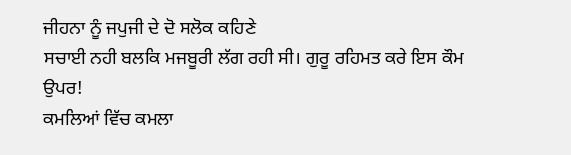ਜੀਹਨਾ ਨੂੰ ਜਪੁਜੀ ਦੇ ਦੋ ਸਲੋਕ ਕਹਿਣੇ
ਸਚਾਈ ਨਹੀ ਬਲਕਿ ਮਜਬੂਰੀ ਲੱਗ ਰਹੀ ਸੀ। ਗੁਰੂ ਰਹਿਮਤ ਕਰੇ ਇਸ ਕੌਮ ਉਪਰ!
ਕਮਲਿਆਂ ਵਿੱਚ ਕਮਲਾ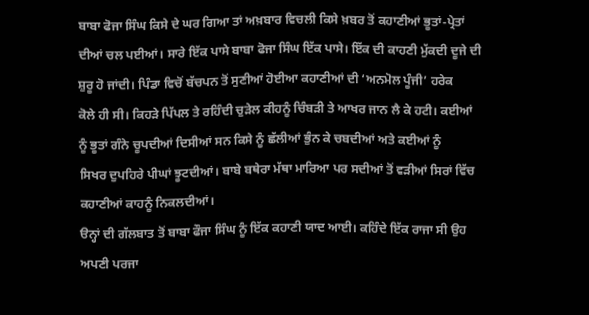ਬਾਬਾ ਫੋਜਾ ਸਿੰਘ ਕਿਸੇ ਦੇ ਘਰ ਗਿਆ ਤਾਂ ਅਖ਼ਬਾਰ ਵਿਚਲੀ ਕਿਸੇ ਖ਼ਬਰ ਤੋਂ ਕਹਾਣੀਆਂ ਭੂਤਾਂ-ਪ੍ਰੇਤਾਂ
ਦੀਆਂ ਚਲ ਪਈਆਂ। ਸਾਰੇ ਇੱਕ ਪਾਸੇ ਬਾਬਾ ਫੋਜਾ ਸਿੰਘ ਇੱਕ ਪਾਸੇ। ਇੱਕ ਦੀ ਕਾਹਣੀ ਮੁੱਕਦੀ ਦੂਜੇ ਦੀ
ਸ਼ੁਰੂ ਹੋ ਜਾਂਦੀ। ਪਿੰਡਾ ਵਿਚੋਂ ਬੱਚਪਨ ਤੋਂ ਸੁਣੀਆਂ ਹੋਈਆ ਕਹਾਣੀਆਂ ਦੀ ‘ਅਨਮੋਲ ਪੂੰਜੀ’ ਹਰੇਕ
ਕੋਲੇ ਹੀ ਸੀ। ਕਿਹੜੇ ਪਿੱਪਲ ਤੇ ਰਹਿੰਦੀ ਚੁੜੇਲ ਕੀਹਨੂੰ ਚਿੰਬੜੀ ਤੇ ਆਖਰ ਜਾਨ ਲੈ ਕੇ ਹਟੀ। ਕਈਆਂ
ਨੂੰ ਭੂਤਾਂ ਗੰਨੇ ਚੂਪਦੀਆਂ ਦਿਸੀਆਂ ਸਨ ਕਿਸੇ ਨੂੰ ਛੱਲੀਆਂ ਭੁੰਨ ਕੇ ਚਬਦੀਆਂ ਅਤੇ ਕਈਆਂ ਨੂੰ
ਸਿਖਰ ਦੁਪਹਿਰੇ ਪੀਘਾਂ ਝੂਟਦੀਆਂ। ਬਾਬੇ ਬਥੇਰਾ ਮੱਥਾ ਮਾਰਿਆ ਪਰ ਸਦੀਆਂ ਤੋਂ ਵੜੀਆਂ ਸਿਰਾਂ ਵਿੱਚ
ਕਹਾਣੀਆਂ ਕਾਹਨੂੰ ਨਿਕਲਦੀਆਂ।
ੳਨ੍ਹਾਂ ਦੀ ਗੱਲਬਾਤ ਤੋਂ ਬਾਬਾ ਫੌਜਾ ਸਿੰਘ ਨੂੰ ਇੱਕ ਕਹਾਣੀ ਯਾਦ ਆਈ। ਕਹਿੰਦੇ ਇੱਕ ਰਾਜਾ ਸੀ ਉਹ
ਅਪਣੀ ਪਰਜਾ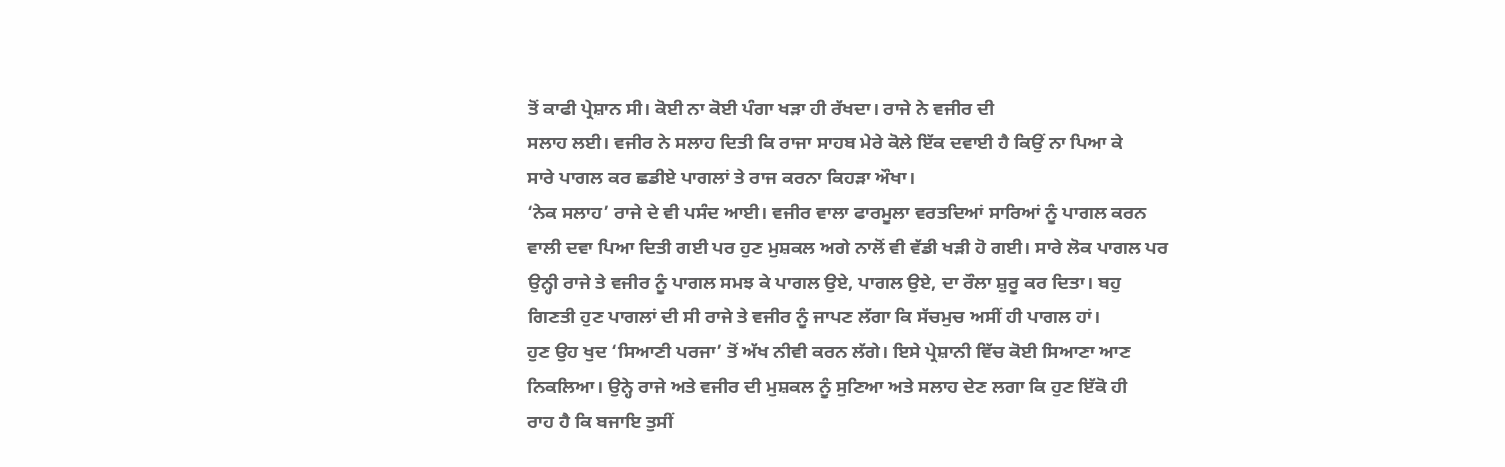ਤੋਂ ਕਾਫੀ ਪ੍ਰੇਸ਼ਾਨ ਸੀ। ਕੋਈ ਨਾ ਕੋਈ ਪੰਗਾ ਖੜਾ ਹੀ ਰੱਖਦਾ। ਰਾਜੇ ਨੇ ਵਜੀਰ ਦੀ
ਸਲਾਹ ਲਈ। ਵਜੀਰ ਨੇ ਸਲਾਹ ਦਿਤੀ ਕਿ ਰਾਜਾ ਸਾਹਬ ਮੇਰੇ ਕੋਲੇ ਇੱਕ ਦਵਾਈ ਹੈ ਕਿਉਂ ਨਾ ਪਿਆ ਕੇ
ਸਾਰੇ ਪਾਗਲ ਕਰ ਛਡੀਏ ਪਾਗਲਾਂ ਤੇ ਰਾਜ ਕਰਨਾ ਕਿਹੜਾ ਔਖਾ।
‘ਨੇਕ ਸਲਾਹ’ ਰਾਜੇ ਦੇ ਵੀ ਪਸੰਦ ਆਈ। ਵਜੀਰ ਵਾਲਾ ਫਾਰਮੂਲਾ ਵਰਤਦਿਆਂ ਸਾਰਿਆਂ ਨੂੰ ਪਾਗਲ ਕਰਨ
ਵਾਲੀ ਦਵਾ ਪਿਆ ਦਿਤੀ ਗਈ ਪਰ ਹੁਣ ਮੁਸ਼ਕਲ ਅਗੇ ਨਾਲੋਂ ਵੀ ਵੱਡੀ ਖੜੀ ਹੋ ਗਈ। ਸਾਰੇ ਲੋਕ ਪਾਗਲ ਪਰ
ਉਨ੍ਹੀ ਰਾਜੇ ਤੇ ਵਜੀਰ ਨੂੰ ਪਾਗਲ ਸਮਝ ਕੇ ਪਾਗਲ ਉਏ, ਪਾਗਲ ਉਏ, ਦਾ ਰੌਲਾ ਸ਼ੁਰੂ ਕਰ ਦਿਤਾ। ਬਹੁ
ਗਿਣਤੀ ਹੁਣ ਪਾਗਲਾਂ ਦੀ ਸੀ ਰਾਜੇ ਤੇ ਵਜੀਰ ਨੂੰ ਜਾਪਣ ਲੱਗਾ ਕਿ ਸੱਚਮੁਚ ਅਸੀਂ ਹੀ ਪਾਗਲ ਹਾਂ।
ਹੁਣ ਉਹ ਖੁਦ ‘ਸਿਆਣੀ ਪਰਜਾ’ ਤੋਂ ਅੱਖ ਨੀਵੀ ਕਰਨ ਲੱਗੇ। ਇਸੇ ਪ੍ਰੇਸ਼ਾਨੀ ਵਿੱਚ ਕੋਈ ਸਿਆਣਾ ਆਣ
ਨਿਕਲਿਆ। ਉਨ੍ਹੇ ਰਾਜੇ ਅਤੇ ਵਜੀਰ ਦੀ ਮੁਸ਼ਕਲ ਨੂੰ ਸੁਣਿਆ ਅਤੇ ਸਲਾਹ ਦੇਣ ਲਗਾ ਕਿ ਹੁਣ ਇੱਕੋ ਹੀ
ਰਾਹ ਹੈ ਕਿ ਬਜਾਇ ਤੁਸੀਂ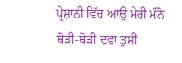ਪ੍ਰੇਸ਼ਾਨੀ ਵਿੱਚ ਆਉ ਮੇਰੀ ਮੰਨੋ ਥੋੜੀ-ਥੋੜੀ ਦਵਾ ਤੁਸੀਂ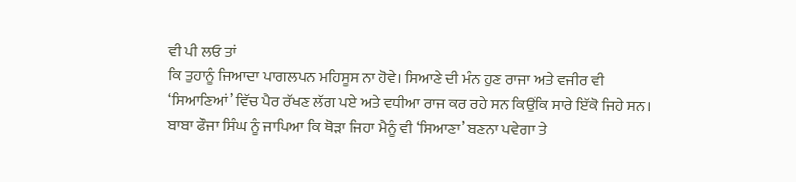ਵੀ ਪੀ ਲਓ ਤਾਂ
ਕਿ ਤੁਹਾਨੂੰ ਜਿਆਦਾ ਪਾਗਲਪਨ ਮਹਿਸੂਸ ਨਾ ਹੋਵੇ। ਸਿਆਣੇ ਦੀ ਮੰਨ ਹੁਣ ਰਾਜਾ ਅਤੇ ਵਜੀਰ ਵੀ
‘ਸਿਆਣਿਆਂ’ ਵਿੱਚ ਪੈਰ ਰੱਖਣ ਲੱਗ ਪਏ ਅਤੇ ਵਧੀਆ ਰਾਜ ਕਰ ਰਹੇ ਸਨ ਕਿਉਂਕਿ ਸਾਰੇ ਇੱਕੋ ਜਿਹੇ ਸਨ।
ਬਾਬਾ ਫੌਜਾ ਸਿੰਘ ਨੂੰ ਜਾਪਿਆ ਕਿ ਥੋੜਾ ਜਿਹਾ ਮੈਨੂੰ ਵੀ ‘ਸਿਆਣਾ’ ਬਣਨਾ ਪਵੇਗਾ ਤੇ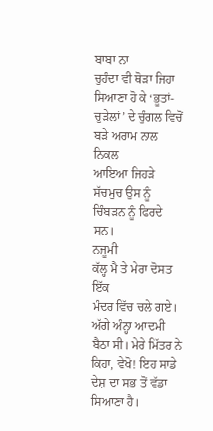ਬਾਬਾ ਨਾ
ਚੁਹੰਦਾ ਵੀ ਥੋੜਾ ਜਿਹਾ ਸਿਆਣਾ ਹੋ ਕੇ ‘ਭੂਤਾਂ-ਚੁੜੇਲਾਂ’ ਦੇ ਚੁੰਗਲ ਵਿਚੋਂ ਬੜੇ ਅਰਾਮ ਨਾਲ ਨਿਕਲ
ਆਇਆ ਜਿਹੜੇ ਸੱਚਮੁਚ ਉਸ ਨੂੰ ਚਿੰਬੜਨ ਨੂੰ ਫਿਰਦੇ ਸਨ।
ਨਜੂਮੀ
ਕੱਲ੍ਹ ਮੈ ਤੇ ਮੇਰਾ ਦੋਸਤ ਇੱਕ
ਮੰਦਰ ਵਿੱਚ ਚਲੇ ਗਏ। ਅੱਗੇ ਅੰਨ੍ਹਾ ਆਦਮੀ ਬੈਠਾ ਸੀ। ਮੇਰੇ ਮਿੱਤਰ ਨੇ ਕਿਹਾ, ਵੇਖੋ! ਇਹ ਸਾਡੇ
ਦੇਸ਼ ਦਾ ਸਭ ਤੋਂ ਵੱਡਾ ਸਿਆਣਾ ਹੈ।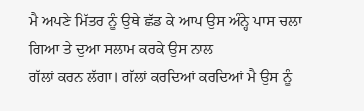ਮੈ ਅਪਣੇ ਮਿੱਤਰ ਨੂੰ ਉਥੇ ਛੱਡ ਕੇ ਆਪ ਉਸ ਅੰਨ੍ਹੇ ਪਾਸ ਚਲਾ ਗਿਆ ਤੇ ਦੁਆ ਸਲਾਮ ਕਰਕੇ ਉਸ ਨਾਲ
ਗੱਲਾਂ ਕਰਨ ਲੱਗਾ। ਗੱਲਾਂ ਕਰਦਿਆਂ ਕਰਦਿਆਂ ਮੈ ਉਸ ਨੂੰ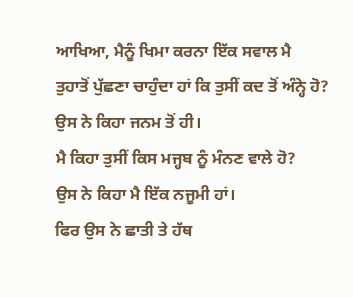ਆਖਿਆ, ਮੈਨੂੰ ਖਿਮਾ ਕਰਨਾ ਇੱਕ ਸਵਾਲ ਮੈ
ਤੁਹਾਤੋਂ ਪੁੱਛਣਾ ਚਾਹੁੰਦਾ ਹਾਂ ਕਿ ਤੁਸੀਂ ਕਦ ਤੋਂ ਅੰਨ੍ਹੇ ਹੋ?
ਉਸ ਨੇ ਕਿਹਾ ਜਨਮ ਤੋਂ ਹੀ।
ਮੈ ਕਿਹਾ ਤੁਸੀਂ ਕਿਸ ਮਜ੍ਹਬ ਨੂੰ ਮੰਨਣ ਵਾਲੇ ਹੋ?
ਉਸ ਨੇ ਕਿਹਾ ਮੈ ਇੱਕ ਨਜੂਮੀ ਹਾਂ।
ਫਿਰ ਉਸ ਨੇ ਛਾਤੀ ਤੇ ਹੱਥ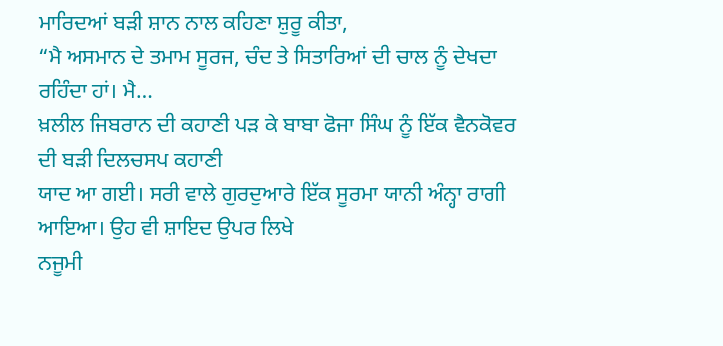ਮਾਰਿਦਆਂ ਬੜੀ ਸ਼ਾਨ ਨਾਲ ਕਹਿਣਾ ਸ਼ੁਰੂ ਕੀਤਾ,
“ਮੈ ਅਸਮਾਨ ਦੇ ਤਮਾਮ ਸੂਰਜ, ਚੰਦ ਤੇ ਸਿਤਾਰਿਆਂ ਦੀ ਚਾਲ ਨੂੰ ਦੇਖਦਾ ਰਹਿੰਦਾ ਹਾਂ। ਮੈ…
ਖ਼ਲੀਲ ਜਿਬਰਾਨ ਦੀ ਕਹਾਣੀ ਪੜ ਕੇ ਬਾਬਾ ਫੋਜਾ ਸਿੰਘ ਨੂੰ ਇੱਕ ਵੈਨਕੋਵਰ ਦੀ ਬੜੀ ਦਿਲਚਸਪ ਕਹਾਣੀ
ਯਾਦ ਆ ਗਈ। ਸਰੀ ਵਾਲੇ ਗੁਰਦੁਆਰੇ ਇੱਕ ਸੂਰਮਾ ਯਾਨੀ ਅੰਨ੍ਹਾ ਰਾਗੀ ਆਇਆ। ਉਹ ਵੀ ਸ਼ਾਇਦ ਉਪਰ ਲਿਖੇ
ਨਜੂਮੀ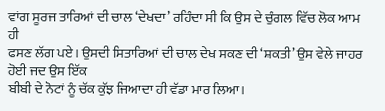ਵਾਂਗ ਸੂਰਜ ਤਾਰਿਆਂ ਦੀ ਚਾਲ ‘ਦੇਖਦਾ’ ਰਹਿੰਦਾ ਸੀ ਕਿ ਉਸ ਦੇ ਚੁੰਗਲ ਵਿੱਚ ਲੋਕ ਆਮ ਹੀ
ਫਸਣ ਲੱਗ ਪਏ। ਉਸਦੀ ਸਿਤਾਰਿਆਂ ਦੀ ਚਾਲ ਦੇਖ ਸਕਣ ਦੀ ‘ਸ਼ਕਤੀ’ ਉਸ ਵੇਲੇ ਜਾਹਰ ਹੋਈ ਜਦ ਉਸ ਇੱਕ
ਬੀਬੀ ਦੇ ਨੋਟਾਂ ਨੂੰ ਚੱਕ ਕੁੱਝ ਜਿਆਦਾ ਹੀ ਵੱਡਾ ਮਾਰ ਲਿਆ।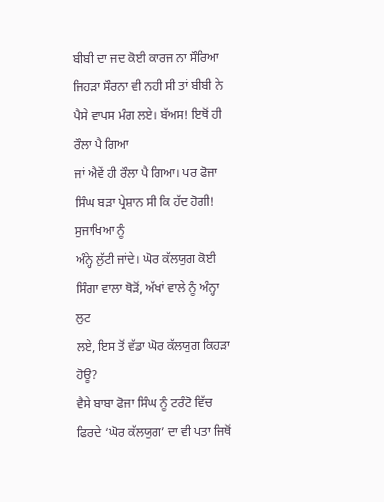ਬੀਬੀ ਦਾ ਜਦ ਕੋਈ ਕਾਰਜ ਨਾ ਸੌਰਿਆ
ਜਿਹੜਾ ਸੌਰਨਾ ਵੀ ਨਹੀ ਸੀ ਤਾਂ ਬੀਬੀ ਨੇ ਪੈਸੇ ਵਾਪਸ ਮੰਗ ਲਏ। ਬੱਅਸ! ਇਥੋਂ ਹੀ ਰੌਲਾ ਪੈ ਗਿਆ
ਜਾਂ ਐਵੇਂ ਹੀ ਰੌਲਾ ਪੈ ਗਿਆ। ਪਰ ਫੋਜਾ ਸਿੰਘ ਬੜਾ ਪ੍ਰੇਸ਼ਾਨ ਸੀ ਕਿ ਹੱਦ ਹੋਗੀ! ਸੁਜਾਖਿਆ ਨੂੰ
ਅੰਨ੍ਹੇ ਲੁੱਟੀ ਜਾਂਦੇ। ਘੋਰ ਕੱਲਯੁਗ ਕੋਈ ਸਿੰਗਾ ਵਾਲਾ ਥੋੜੋਂ, ਅੱਖਾਂ ਵਾਲੇ ਨੂੰ ਅੰਨ੍ਹਾ ਲੁਟ
ਲਏ, ਇਸ ਤੋਂ ਵੱਡਾ ਘੋਰ ਕੱਲਯੁਗ ਕਿਹੜਾ ਹੋਊ?
ਵੈਸੇ ਬਾਬਾ ਫੋਜਾ ਸਿੰਘ ਨੂੰ ਟਰੰਟੋ ਵਿੱਚ ਫਿਰਦੇ ‘ਘੋਰ ਕੱਲਯੁਗ’ ਦਾ ਵੀ ਪਤਾ ਜਿਥੋਂ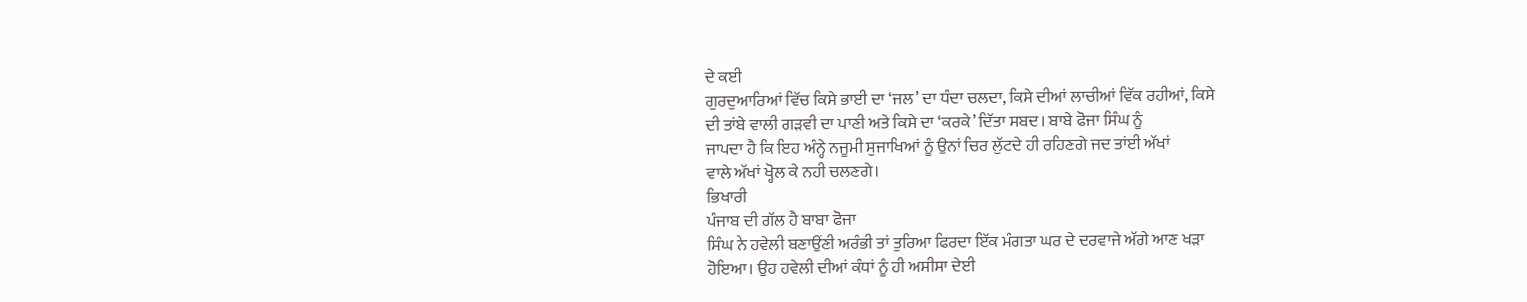ਦੇ ਕਈ
ਗੁਰਦੁਆਰਿਆਂ ਵਿੱਚ ਕਿਸੇ ਭਾਈ ਦਾ ‘ਜਲ’ ਦਾ ਧੰਦਾ ਚਲਦਾ, ਕਿਸੇ ਦੀਆਂ ਲਾਚੀਆਂ ਵਿੱਕ ਰਹੀਆਂ, ਕਿਸੇ
ਦੀ ਤਾਂਬੇ ਵਾਲੀ ਗੜਵੀ ਦਾ ਪਾਣੀ ਅਤੇ ਕਿਸੇ ਦਾ ‘ਕਰਕੇ’ ਦਿੱਤਾ ਸਬਦ। ਬਾਬੇ ਫੋਜਾ ਸਿੰਘ ਨੂੰ
ਜਾਪਦਾ ਹੈ ਕਿ ਇਹ ਅੰਨ੍ਹੇ ਨਜੂਮੀ ਸੁਜਾਖਿਆਂ ਨੂੰ ਉਨਾਂ ਚਿਰ ਲੁੱਟਦੇ ਹੀ ਰਹਿਣਗੇ ਜਦ ਤਾਂਈ ਅੱਖਾਂ
ਵਾਲੇ ਅੱਖਾਂ ਖ੍ਹੋਲ ਕੇ ਨਹੀ ਚਲਣਗੇ।
ਭਿਖਾਰੀ
ਪੰਜਾਬ ਦੀ ਗੱਲ ਹੈ ਬਾਬਾ ਫੋਜਾ
ਸਿੰਘ ਨੇ ਹਵੇਲੀ ਬਣਾਉਂਣੀ ਅਰੰਭੀ ਤਾਂ ਤੁਰਿਆ ਫਿਰਦਾ ਇੱਕ ਮੰਗਤਾ ਘਰ ਦੇ ਦਰਵਾਜੇ ਅੱਗੇ ਆਣ ਖੜਾ
ਹੋਇਆ। ਉਹ ਹਵੇਲੀ ਦੀਆਂ ਕੰਧਾਂ ਨੂੰ ਹੀ ਅਸੀਸਾ ਦੇਈ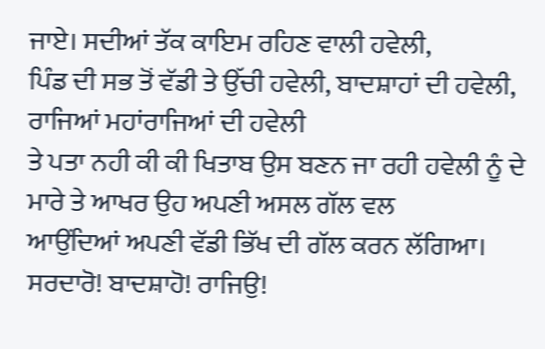ਜਾਏ। ਸਦੀਆਂ ਤੱਕ ਕਾਇਮ ਰਹਿਣ ਵਾਲੀ ਹਵੇਲੀ,
ਪਿੰਡ ਦੀ ਸਭ ਤੋਂ ਵੱਡੀ ਤੇ ਉੱਚੀ ਹਵੇਲੀ, ਬਾਦਸ਼ਾਹਾਂ ਦੀ ਹਵੇਲੀ, ਰਾਜਿਆਂ ਮਹਾਂਰਾਜਿਆਂ ਦੀ ਹਵੇਲੀ
ਤੇ ਪਤਾ ਨਹੀ ਕੀ ਕੀ ਖਿਤਾਬ ਉਸ ਬਣਨ ਜਾ ਰਹੀ ਹਵੇਲੀ ਨੂੰ ਦੇ ਮਾਰੇ ਤੇ ਆਖਰ ਉਹ ਅਪਣੀ ਅਸਲ ਗੱਲ ਵਲ
ਆਉਂਦਿਆਂ ਅਪਣੀ ਵੱਡੀ ਭਿੱਖ ਦੀ ਗੱਲ ਕਰਨ ਲੱਗਿਆ।
ਸਰਦਾਰੋ! ਬਾਦਸ਼ਾਹੋ! ਰਾਜਿਉ!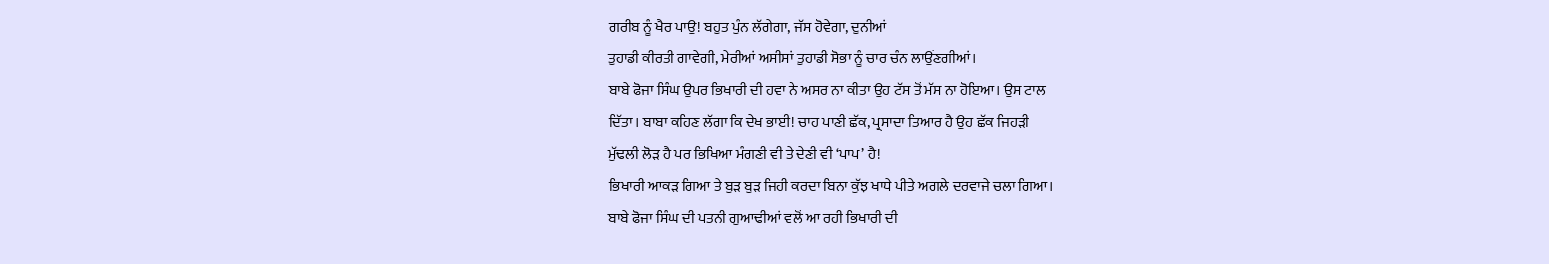ਗਰੀਬ ਨੂੰ ਖੈਰ ਪਾਉ! ਬਹੁਤ ਪੁੰਨ ਲੱਗੇਗਾ, ਜੱਸ ਹੋਵੇਗਾ, ਦੁਨੀਆਂ
ਤੁਹਾਡੀ ਕੀਰਤੀ ਗਾਵੇਗੀ, ਮੇਰੀਆਂ ਅਸੀਸਾਂ ਤੁਹਾਡੀ ਸੋਭਾ ਨੂੰ ਚਾਰ ਚੰਨ ਲਾਉਂਣਗੀਆਂ।
ਬਾਬੇ ਫੋਜਾ ਸਿੰਘ ਉਪਰ ਭਿਖਾਰੀ ਦੀ ਹਵਾ ਨੇ ਅਸਰ ਨਾ ਕੀਤਾ ਉਹ ਟੱਸ ਤੋਂ ਮੱਸ ਨਾ ਹੋਇਆ। ਉਸ ਟਾਲ
ਦਿੱਤਾ। ਬਾਬਾ ਕਹਿਣ ਲੱਗਾ ਕਿ ਦੇਖ ਭਾਈ! ਚਾਹ ਪਾਣੀ ਛੱਕ, ਪ੍ਰਸਾਦਾ ਤਿਆਰ ਹੈ ਉਹ ਛੱਕ ਜਿਹੜੀ
ਮੁੱਢਲੀ ਲੋੜ ਹੈ ਪਰ ਭਿਖਿਆ ਮੰਗਣੀ ਵੀ ਤੇ ਦੇਣੀ ਵੀ ‘ਪਾਪ’ ਹੈ!
ਭਿਖਾਰੀ ਆਕੜ ਗਿਆ ਤੇ ਬੁੜ ਬੁੜ ਜਿਹੀ ਕਰਦਾ ਬਿਨਾ ਕੁੱਝ ਖਾਧੇ ਪੀਤੇ ਅਗਲੇ ਦਰਵਾਜੇ ਚਲਾ ਗਿਆ।
ਬਾਬੇ ਫੋਜਾ ਸਿੰਘ ਦੀ ਪਤਨੀ ਗੁਆਢੀਆਂ ਵਲੋਂ ਆ ਰਹੀ ਭਿਖਾਰੀ ਦੀ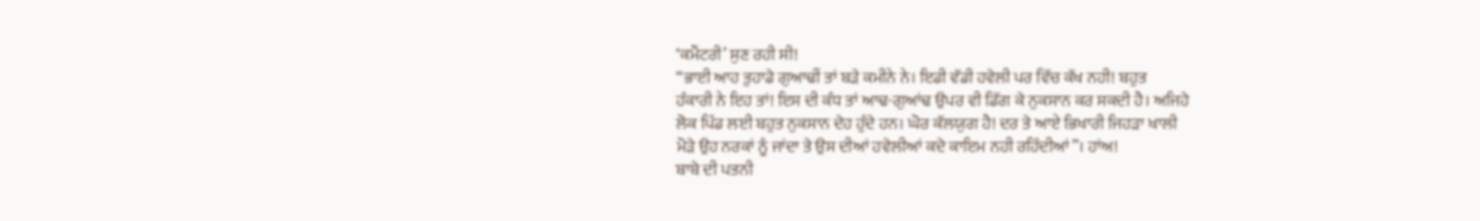‘ਕਮੈਂਟਰੀ’ ਸੁਣ ਰਹੀ ਸੀ!
“ਭਾਈ ਆਹ ਤੁਹਾਡੇ ਗੁਆਢੀਂ ਤਾਂ ਬੜੇ ਕਮੀਨੇ ਨੇ। ਇਡੀ ਵੱਡੀ ਹਵੇਲੀ ਪਰ ਵਿੱਚ ਕੱਖ ਨਹੀ! ਬਹੁਤ
ਹੰਕਾਰੀ ਨੇ ਇਹ ਤਾਂ! ਇਸ ਦੀ ਕੰਧ ਤਾਂ ਆਢ-ਗੁਆਂਢ ਉਪਰ ਵੀ ਡਿੱਗ ਕੇ ਨੁਕਸਾਨ ਕਰ ਸਕਦੀ ਹੈ। ਅਜਿਹੇ
ਲੋਕ ਪਿੰਡ ਲਈ ਬਹੁਤ ਨੁਕਸਾਨ ਦੇਹ ਹੁੰਦੇ ਹਨ। ਘੋਰ ਕੱਲਯੁਗ ਹੈ! ਦਰ ਤੇ ਆਏ ਭਿਖਾਰੀ ਜਿਹੜਾ ਖਾਲੀ
ਮੋੜੇ ਉਹ ਨਰਕਾਂ ਨੂੰ ਜਾਂਦਾ ਤੇ ਉਸ ਦੀਆਂ ਹਵੇਲੀਆਂ ਕਦੇ ਕਾਇਮ ਨਹੀ ਰਹਿੰਦੀਆਂ”। ਹਾਂਅ!
ਬਾਬੇ ਦੀ ਪਤਨੀ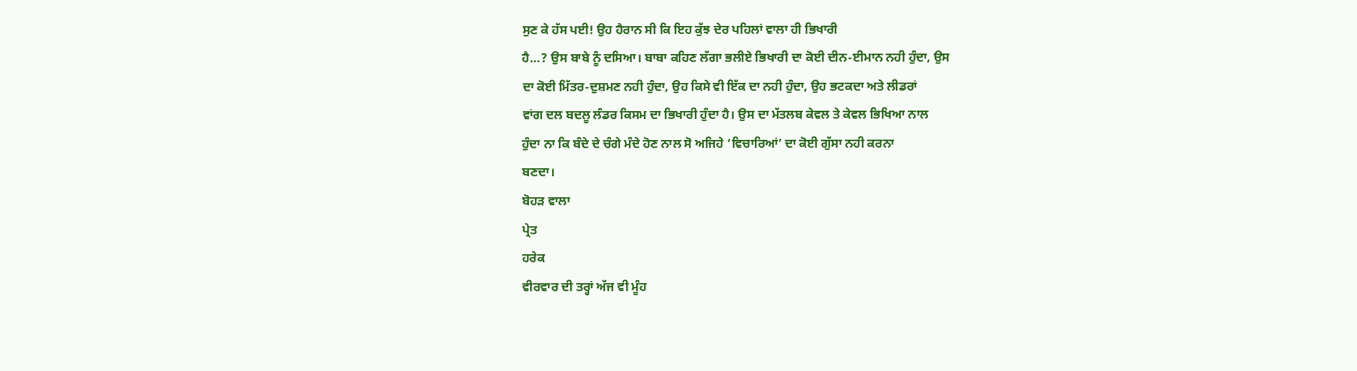ਸੁਣ ਕੇ ਹੱਸ ਪਈ! ਉਹ ਹੈਰਾਨ ਸੀ ਕਿ ਇਹ ਕੁੱਝ ਦੇਰ ਪਹਿਲਾਂ ਵਾਲਾ ਹੀ ਭਿਖਾਰੀ
ਹੈ…? ਉਸ ਬਾਬੇ ਨੂੰ ਦਸਿਆ। ਬਾਬਾ ਕਹਿਣ ਲੱਗਾ ਭਲੀਏ ਭਿਖਾਰੀ ਦਾ ਕੋਈ ਦੀਨ-ਈਮਾਨ ਨਹੀ ਹੁੰਦਾ, ਉਸ
ਦਾ ਕੋਈ ਮਿੱਤਰ-ਦੁਸ਼ਮਣ ਨਹੀ ਹੁੰਦਾ, ਉਹ ਕਿਸੇ ਵੀ ਇੱਕ ਦਾ ਨਹੀ ਹੁੰਦਾ, ਉਹ ਭਟਕਦਾ ਅਤੇ ਲੀਡਰਾਂ
ਵਾਂਗ ਦਲ ਬਦਲੂ ਲੰਡਰ ਕਿਸਮ ਦਾ ਭਿਖਾਰੀ ਹੁੰਦਾ ਹੈ। ਉਸ ਦਾ ਮੱਤਲਬ ਕੇਵਲ ਤੇ ਕੇਵਲ ਭਿਖਿਆ ਨਾਲ
ਹੁੰਦਾ ਨਾ ਕਿ ਬੰਦੇ ਦੇ ਚੰਗੇ ਮੰਦੇ ਹੋਣ ਨਾਲ ਸੋ ਅਜਿਹੇ ‘ਵਿਚਾਰਿਆਂ’ ਦਾ ਕੋਈ ਗੁੱਸਾ ਨਹੀ ਕਰਨਾ
ਬਣਦਾ।
ਬੋਹੜ ਵਾਲਾ
ਪ੍ਰੇਤ
ਹਰੇਕ
ਵੀਰਵਾਰ ਦੀ ਤਰ੍ਹਾਂ ਅੱਜ ਵੀ ਮੂੰਹ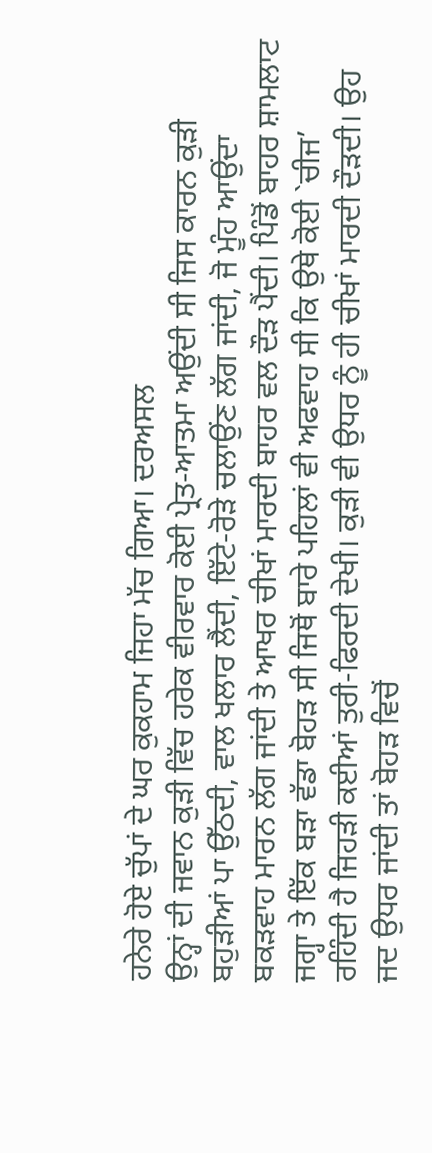ਹਨੇਰੇ ਹੋਏ ਚੁੱਪਾਂ ਦੇ ਘਰ ਕੁਕਹਾਮ ਜਿਹਾ ਮੱਚ ਗਿਆ। ਦਰਅਸਲ
ਉਨ੍ਹਾਂ ਦੀ ਜਵਾਨ ਕੁੜੀ ਵਿੱਚ ਹਰੇਕ ਵੀਰਵਾਰ ਕੋਈ ਪ੍ਰੇਤ-ਆਤਮਾ ਅਉਂਦੀ ਸੀ ਜਿਸ ਕਾਰਨ ਕੁੜੀ
ਬਹੁੜੀਆਂ ਪਾ ਉੱਠਦੀ, ਵਾਲ ਖਲਾਰ ਲੈਂਦੀ, ਇੱਟੇ-ਰੋੜੇ ਚਲਾਉਂਣ ਲੱਗ ਜਾਂਦੀ, ਜੋ ਮੂੰਹ ਆਉਂਦਾ
ਬਕੜਵਾਹ ਮਾਰਨ ਲੱਗ ਜਾਂਦੀ ਤੇ ਆਖਰ ਚੀਖਾਂ ਮਾਰਦੀ ਬਾਹਰ ਵਲ ਦੌੜ ਪੈਂਦੀ। ਪਿੰਡੋਂ ਬਾਹਰ ਸ਼ਾਮਲਾਟ
ਜਗ੍ਹਾ ਤੇ ਇੱਕ ਬੜਾ ਵੱਡਾ ਬੋਹੜ ਸੀ ਜਿਥੋਂ ਬਾਰੇ ਪਹਿਲਾਂ ਵੀ ਅਫਵਾਹ ਸੀ ਕਿ ਉਥੇ ਕੋਈ `ਚੀਜ’
ਰਹਿੰਦੀ ਹੈ ਜਿਹੜੀ ਕਈਆਂ ਤੁਰੀ-ਫਿਰਦੀ ਦੇਖੀ। ਕੁੜੀ ਵੀ ਉਧਰ ਨੂੰ ਹੀ ਚੀਖਾਂ ਮਾਰਦੀ ਦੌੜਦੀ। ਉਹ
ਜਦ ਉਧਰ ਜਾਂਦੀ ਤਾਂ ਬੋਹੜ ਵਿਚੋਂ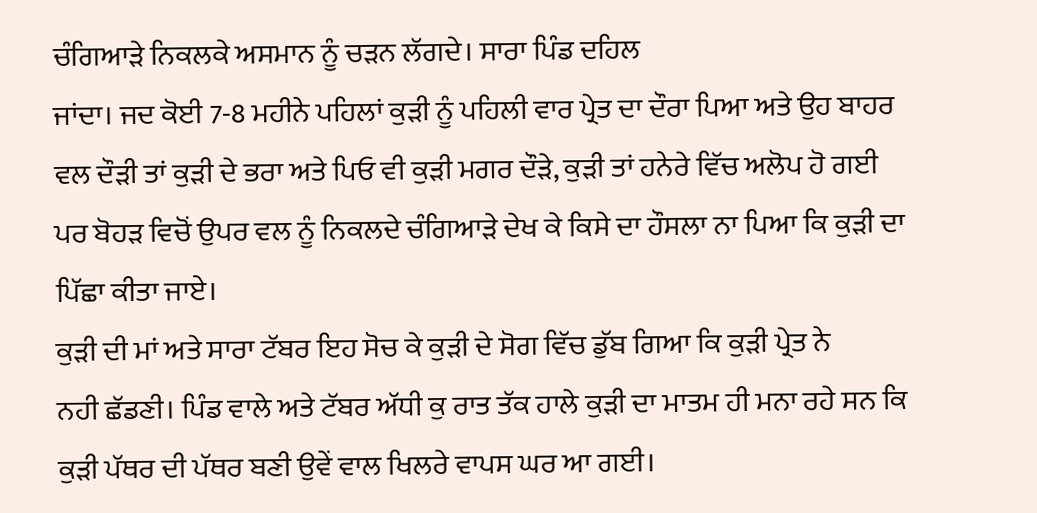ਚੰਗਿਆੜੇ ਨਿਕਲਕੇ ਅਸਮਾਨ ਨੂੰ ਚੜਨ ਲੱਗਦੇ। ਸਾਰਾ ਪਿੰਡ ਦਹਿਲ
ਜਾਂਦਾ। ਜਦ ਕੋਈ 7-8 ਮਹੀਨੇ ਪਹਿਲਾਂ ਕੁੜੀ ਨੂੰ ਪਹਿਲੀ ਵਾਰ ਪ੍ਰੇਤ ਦਾ ਦੌਰਾ ਪਿਆ ਅਤੇ ਉਹ ਬਾਹਰ
ਵਲ ਦੌੜੀ ਤਾਂ ਕੁੜੀ ਦੇ ਭਰਾ ਅਤੇ ਪਿਓ ਵੀ ਕੁੜੀ ਮਗਰ ਦੌੜੇ, ਕੁੜੀ ਤਾਂ ਹਨੇਰੇ ਵਿੱਚ ਅਲੋਪ ਹੋ ਗਈ
ਪਰ ਬੋਹੜ ਵਿਚੋਂ ਉਪਰ ਵਲ ਨੂੰ ਨਿਕਲਦੇ ਚੰਗਿਆੜੇ ਦੇਖ ਕੇ ਕਿਸੇ ਦਾ ਹੌਸਲਾ ਨਾ ਪਿਆ ਕਿ ਕੁੜੀ ਦਾ
ਪਿੱਛਾ ਕੀਤਾ ਜਾਏ।
ਕੁੜੀ ਦੀ ਮਾਂ ਅਤੇ ਸਾਰਾ ਟੱਬਰ ਇਹ ਸੋਚ ਕੇ ਕੁੜੀ ਦੇ ਸੋਗ ਵਿੱਚ ਡੁੱਬ ਗਿਆ ਕਿ ਕੁੜੀ ਪ੍ਰੇਤ ਨੇ
ਨਹੀ ਛੱਡਣੀ। ਪਿੰਡ ਵਾਲੇ ਅਤੇ ਟੱਬਰ ਅੱਧੀ ਕੁ ਰਾਤ ਤੱਕ ਹਾਲੇ ਕੁੜੀ ਦਾ ਮਾਤਮ ਹੀ ਮਨਾ ਰਹੇ ਸਨ ਕਿ
ਕੁੜੀ ਪੱਥਰ ਦੀ ਪੱਥਰ ਬਣੀ ਉਵੇਂ ਵਾਲ ਖਿਲਰੇ ਵਾਪਸ ਘਰ ਆ ਗਈ।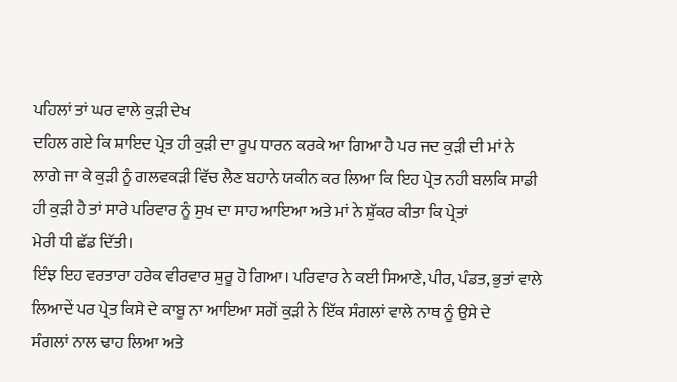ਪਹਿਲਾਂ ਤਾਂ ਘਰ ਵਾਲੇ ਕੁੜੀ ਦੇਖ
ਦਹਿਲ ਗਏ ਕਿ ਸ਼ਾਇਦ ਪ੍ਰੇਤ ਹੀ ਕੁੜੀ ਦਾ ਰੂਪ ਧਾਰਨ ਕਰਕੇ ਆ ਗਿਆ ਹੈ ਪਰ ਜਦ ਕੁੜੀ ਦੀ ਮਾਂ ਨੇ
ਲਾਗੇ ਜਾ ਕੇ ਕੁੜੀ ਨੂੰ ਗਲਵਕੜੀ ਵਿੱਚ ਲੈਣ ਬਹਾਨੇ ਯਕੀਨ ਕਰ ਲਿਆ ਕਿ ਇਹ ਪ੍ਰੇਤ ਨਹੀ ਬਲਕਿ ਸਾਡੀ
ਹੀ ਕੁੜੀ ਹੈ ਤਾਂ ਸਾਰੇ ਪਰਿਵਾਰ ਨੂੰ ਸੁਖ ਦਾ ਸਾਹ ਆਇਆ ਅਤੇ ਮਾਂ ਨੇ ਸ਼ੁੱਕਰ ਕੀਤਾ ਕਿ ਪ੍ਰੇਤਾਂ
ਮੇਰੀ ਧੀ ਛੱਡ ਦਿੱਤੀ।
ਇੰਝ ਇਹ ਵਰਤਾਰਾ ਹਰੇਕ ਵੀਰਵਾਰ ਸ਼ੁਰੂ ਹੋ ਗਿਆ। ਪਰਿਵਾਰ ਨੇ ਕਈ ਸਿਆਣੇ, ਪੀਰ, ਪੰਡਤ, ਭੁਤਾਂ ਵਾਲੇ
ਲਿਆਦੇਂ ਪਰ ਪ੍ਰੇਤ ਕਿਸੇ ਦੇ ਕਾਬੂ ਨਾ ਆਇਆ ਸਗੋਂ ਕੁੜੀ ਨੇ ਇੱਕ ਸੰਗਲਾਂ ਵਾਲੇ ਨਾਥ ਨੂੰ ਉਸੇ ਦੇ
ਸੰਗਲਾਂ ਨਾਲ ਢਾਹ ਲਿਆ ਅਤੇ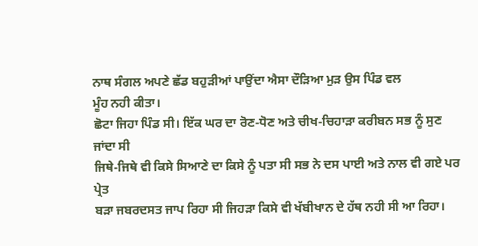ਨਾਥ ਸੰਗਲ ਅਪਣੇ ਛੱਡ ਬਹੁੜੀਆਂ ਪਾਉਂਦਾ ਐਸਾ ਦੌੜਿਆ ਮੁੜ ਉਸ ਪਿੰਡ ਵਲ
ਮੂੰਹ ਨਹੀ ਕੀਤਾ।
ਛੋਟਾ ਜਿਹਾ ਪਿੰਡ ਸੀ। ਇੱਕ ਘਰ ਦਾ ਰੋਣ-ਧੋਣ ਅਤੇ ਚੀਖ-ਚਿਹਾੜਾ ਕਰੀਬਨ ਸਭ ਨੂੰ ਸੁਣ ਜਾਂਦਾ ਸੀ
ਜਿਥੇ-ਜਿਥੇ ਵੀ ਕਿਸੇ ਸਿਆਣੇ ਦਾ ਕਿਸੇ ਨੂੰ ਪਤਾ ਸੀ ਸਭ ਨੇ ਦਸ ਪਾਈ ਅਤੇ ਨਾਲ ਵੀ ਗਏ ਪਰ ਪ੍ਰੇਤ
ਬੜਾ ਜਬਰਦਸਤ ਜਾਪ ਰਿਹਾ ਸੀ ਜਿਹੜਾ ਕਿਸੇ ਵੀ ਖੱਬੀਖਾਨ ਦੇ ਹੱਥ ਨਹੀ ਸੀ ਆ ਰਿਹਾ।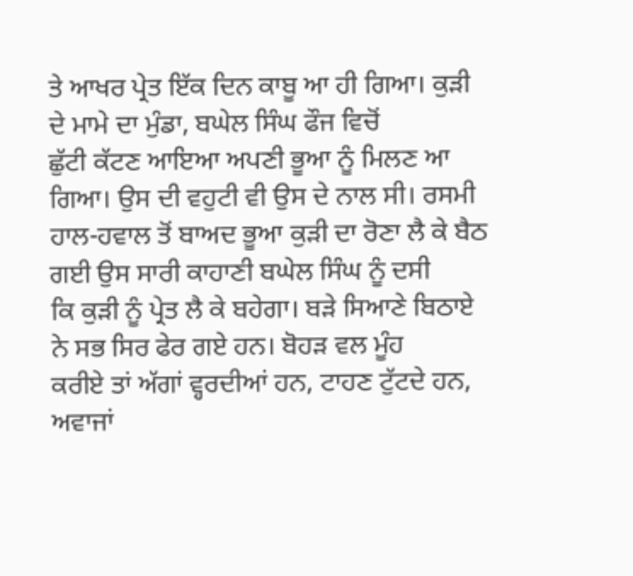ਤੇ ਆਖਰ ਪ੍ਰੇਤ ਇੱਕ ਦਿਨ ਕਾਬੂ ਆ ਹੀ ਗਿਆ। ਕੁੜੀ ਦੇ ਮਾਮੇ ਦਾ ਮੁੰਡਾ, ਬਘੇਲ ਸਿੰਘ ਫੌਜ ਵਿਚੋਂ
ਛੁੱਟੀ ਕੱਟਣ ਆਇਆ ਅਪਣੀ ਭੂਆ ਨੂੰ ਮਿਲਣ ਆ ਗਿਆ। ਉਸ ਦੀ ਵਹੁਟੀ ਵੀ ਉਸ ਦੇ ਨਾਲ ਸੀ। ਰਸਮੀ
ਹਾਲ-ਹਵਾਲ ਤੋਂ ਬਾਅਦ ਭੂਆ ਕੁੜੀ ਦਾ ਰੋਣਾ ਲੈ ਕੇ ਬੈਠ ਗਈ ਉਸ ਸਾਰੀ ਕਾਹਾਣੀ ਬਘੇਲ ਸਿੰਘ ਨੂੰ ਦਸੀ
ਕਿ ਕੁੜੀ ਨੂੰ ਪ੍ਰੇਤ ਲੈ ਕੇ ਬਹੇਗਾ। ਬੜੇ ਸਿਆਣੇ ਬਿਠਾਏ ਨੇ ਸਭ ਸਿਰ ਫੇਰ ਗਏ ਹਨ। ਬੋਹੜ ਵਲ ਮੂੰਹ
ਕਰੀਏ ਤਾਂ ਅੱਗਾਂ ਵ੍ਹਰਦੀਆਂ ਹਨ, ਟਾਹਣ ਟੁੱਟਦੇ ਹਨ, ਅਵਾਜਾਂ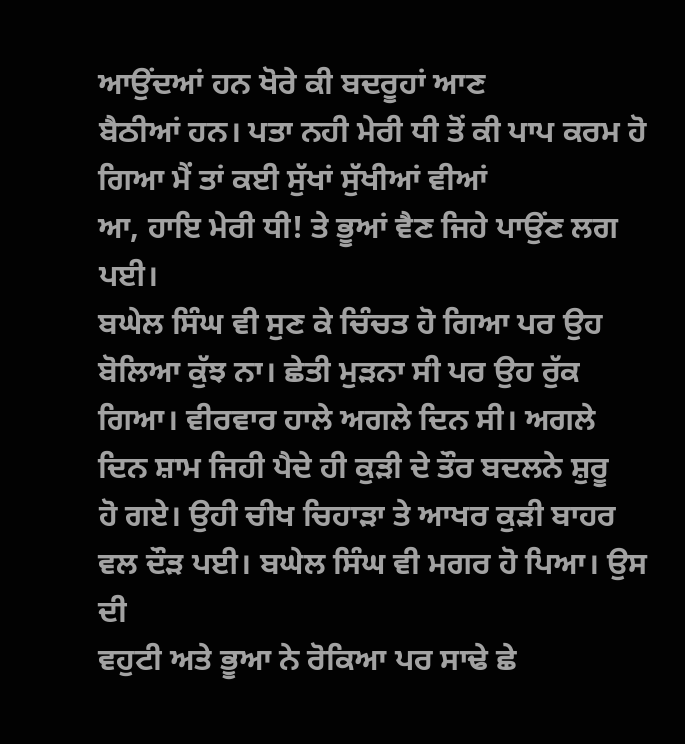ਆਉਂਦਆਂ ਹਨ ਖੋਰੇ ਕੀ ਬਦਰੂਹਾਂ ਆਣ
ਬੈਠੀਆਂ ਹਨ। ਪਤਾ ਨਹੀ ਮੇਰੀ ਧੀ ਤੋਂ ਕੀ ਪਾਪ ਕਰਮ ਹੋ ਗਿਆ ਮੈਂ ਤਾਂ ਕਈ ਸੁੱਖਾਂ ਸੁੱਖੀਆਂ ਵੀਆਂ
ਆ, ਹਾਇ ਮੇਰੀ ਧੀ! ਤੇ ਭੂਆਂ ਵੈਣ ਜਿਹੇ ਪਾਉਂਣ ਲਗ ਪਈ।
ਬਘੇਲ ਸਿੰਘ ਵੀ ਸੁਣ ਕੇ ਚਿੰਚਤ ਹੋ ਗਿਆ ਪਰ ਉਹ ਬੋਲਿਆ ਕੁੱਝ ਨਾ। ਛੇਤੀ ਮੁੜਨਾ ਸੀ ਪਰ ਉਹ ਰੁੱਕ
ਗਿਆ। ਵੀਰਵਾਰ ਹਾਲੇ ਅਗਲੇ ਦਿਨ ਸੀ। ਅਗਲੇ ਦਿਨ ਸ਼ਾਮ ਜਿਹੀ ਪੈਦੇ ਹੀ ਕੁੜੀ ਦੇ ਤੌਰ ਬਦਲਨੇ ਸ਼ੁਰੂ
ਹੋ ਗਏ। ਉਹੀ ਚੀਖ ਚਿਹਾੜਾ ਤੇ ਆਖਰ ਕੁੜੀ ਬਾਹਰ ਵਲ ਦੌੜ ਪਈ। ਬਘੇਲ ਸਿੰਘ ਵੀ ਮਗਰ ਹੋ ਪਿਆ। ਉਸ ਦੀ
ਵਹੁਟੀ ਅਤੇ ਭੂਆ ਨੇ ਰੋਕਿਆ ਪਰ ਸਾਢੇ ਛੇ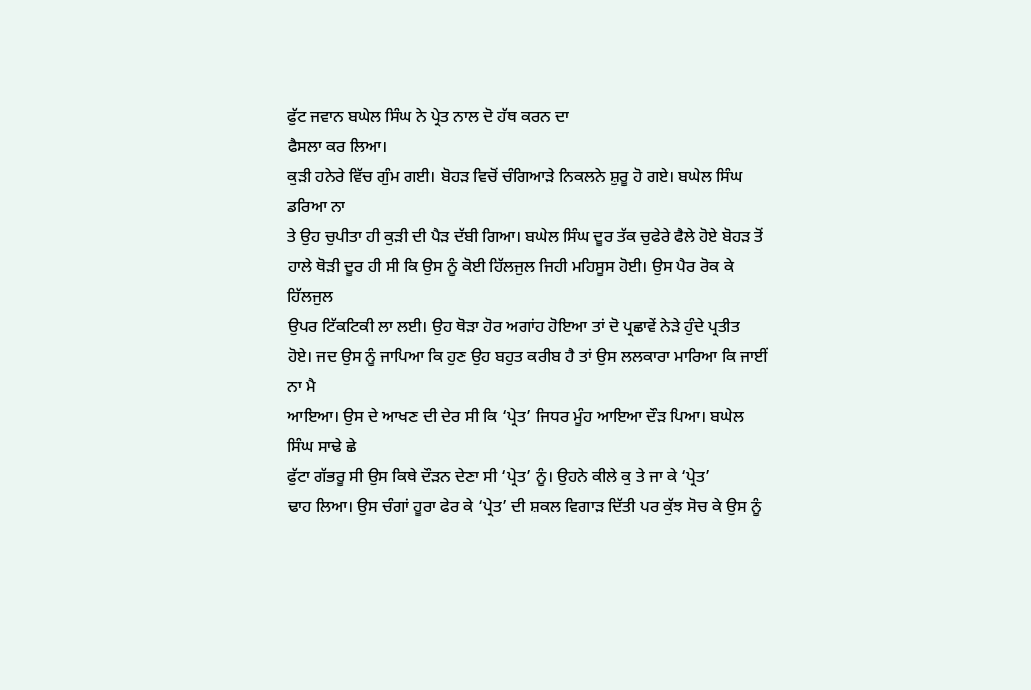ਫੁੱਟ ਜਵਾਨ ਬਘੇਲ ਸਿੰਘ ਨੇ ਪ੍ਰੇਤ ਨਾਲ ਦੋ ਹੱਥ ਕਰਨ ਦਾ
ਫੈਸਲਾ ਕਰ ਲਿਆ।
ਕੁੜੀ ਹਨੇਰੇ ਵਿੱਚ ਗੁੰਮ ਗਈ। ਬੋਹੜ ਵਿਚੋਂ ਚੰਗਿਆੜੇ ਨਿਕਲਨੇ ਸ਼ੁਰੂ ਹੋ ਗਏ। ਬਘੇਲ ਸਿੰਘ ਡਰਿਆ ਨਾ
ਤੇ ਉਹ ਚੁਪੀਤਾ ਹੀ ਕੁੜੀ ਦੀ ਪੈੜ ਦੱਬੀ ਗਿਆ। ਬਘੇਲ ਸਿੰਘ ਦੂਰ ਤੱਕ ਚੁਫੇਰੇ ਫੈਲੇ ਹੋਏ ਬੋਹੜ ਤੋਂ
ਹਾਲੇ ਥੋੜੀ ਦੂਰ ਹੀ ਸੀ ਕਿ ਉਸ ਨੂੰ ਕੋਈ ਹਿੱਲਜੁਲ ਜਿਹੀ ਮਹਿਸੂਸ ਹੋਈ। ਉਸ ਪੈਰ ਰੋਕ ਕੇ ਹਿੱਲਜੁਲ
ਉਪਰ ਟਿੱਕਟਿਕੀ ਲਾ ਲਈ। ਉਹ ਥੋੜਾ ਹੋਰ ਅਗਾਂਹ ਹੋਇਆ ਤਾਂ ਦੋ ਪ੍ਰਛਾਵੇਂ ਨੇੜੇ ਹੁੰਦੇ ਪ੍ਰਤੀਤ
ਹੋਏ। ਜਦ ਉਸ ਨੂੰ ਜਾਪਿਆ ਕਿ ਹੁਣ ਉਹ ਬਹੁਤ ਕਰੀਬ ਹੈ ਤਾਂ ਉਸ ਲਲਕਾਰਾ ਮਾਰਿਆ ਕਿ ਜਾਈਂ ਨਾ ਮੈ
ਆਇਆ। ਉਸ ਦੇ ਆਖਣ ਦੀ ਦੇਰ ਸੀ ਕਿ ‘ਪ੍ਰੇਤ’ ਜਿਧਰ ਮੂੰਹ ਆਇਆ ਦੌੜ ਪਿਆ। ਬਘੇਲ ਸਿੰਘ ਸਾਢੇ ਛੇ
ਫੁੱਟਾ ਗੱਭਰੂ ਸੀ ਉਸ ਕਿਥੇ ਦੌੜਨ ਦੇਣਾ ਸੀ ‘ਪ੍ਰੇਤ’ ਨੂੰ। ਉਹਨੇ ਕੀਲੇ ਕੁ ਤੇ ਜਾ ਕੇ ‘ਪ੍ਰੇਤ’
ਢਾਹ ਲਿਆ। ਉਸ ਚੰਗਾਂ ਹੂਰਾ ਫੇਰ ਕੇ ‘ਪ੍ਰੇਤ’ ਦੀ ਸ਼ਕਲ ਵਿਗਾੜ ਦਿੱਤੀ ਪਰ ਕੁੱਝ ਸੋਚ ਕੇ ਉਸ ਨੂੰ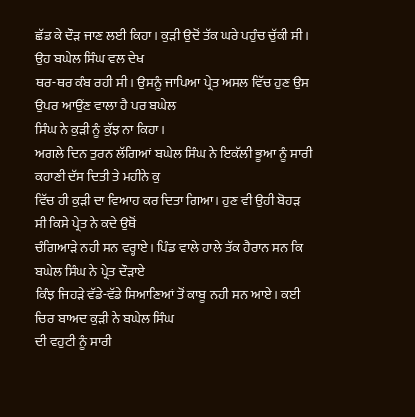ਛੱਡ ਕੇ ਦੌੜ ਜਾਣ ਲਈ ਕਿਹਾ। ਕੁੜੀ ਉਦੋਂ ਤੱਕ ਘਰੇ ਪਹੁੰਚ ਚੁੱਕੀ ਸੀ। ਉਹ ਬਘੇਲ ਸਿੰਘ ਵਲ ਦੇਖ
ਥਰ-ਥਰ ਕੰਬ ਰਹੀ ਸੀ। ਉਸਨੂੰ ਜਾਪਿਆ ਪ੍ਰੇਤ ਅਸਲ ਵਿੱਚ ਹੁਣ ਉਸ ਉਪਰ ਆਉਂਣ ਵਾਲਾ ਹੈ ਪਰ ਬਘੇਲ
ਸਿੰਘ ਨੇ ਕੁੜੀ ਨੂੰ ਕੁੱਝ ਨਾ ਕਿਹਾ।
ਅਗਲੇ ਦਿਨ ਤੁਰਨ ਲੱਗਿਆਂ ਬਘੇਲ ਸਿੰਘ ਨੇ ਇਕੱਲੀ ਭੂਆ ਨੂੰ ਸਾਰੀ ਕਹਾਣੀ ਦੱਸ ਦਿਤੀ ਤੇ ਮਹੀਨੇ ਕੁ
ਵਿੱਚ ਹੀ ਕੁੜੀ ਦਾ ਵਿਆਹ ਕਰ ਦਿਤਾ ਗਿਆ। ਹੁਣ ਵੀ ਉਹੀ ਬੋਹੜ ਸੀ ਕਿਸੇ ਪ੍ਰੇਤ ਨੇ ਕਦੇ ਉਥੋਂ
ਚੰਗਿਆੜੇ ਨਹੀ ਸਨ ਵਰ੍ਹਾਏ। ਪਿੰਡ ਵਾਲੇ ਹਾਲੇ ਤੱਕ ਹੈਰਾਨ ਸਨ ਕਿ ਬਘੇਲ ਸਿੰਘ ਨੇ ਪ੍ਰੇਤ ਦੌੜਾਏ
ਕਿੰਝ ਜਿਹੜੇ ਵੱਡੇ-ਵੱਡੇ ਸਿਆਣਿਆਂ ਤੋਂ ਕਾਬੂ ਨਹੀ ਸਨ ਆਏ। ਕਈ ਚਿਰ ਬਾਅਦ ਕੁੜੀ ਨੇ ਬਘੇਲ ਸਿੰਘ
ਦੀ ਵਹੁਟੀ ਨੂੰ ਸਾਰੀ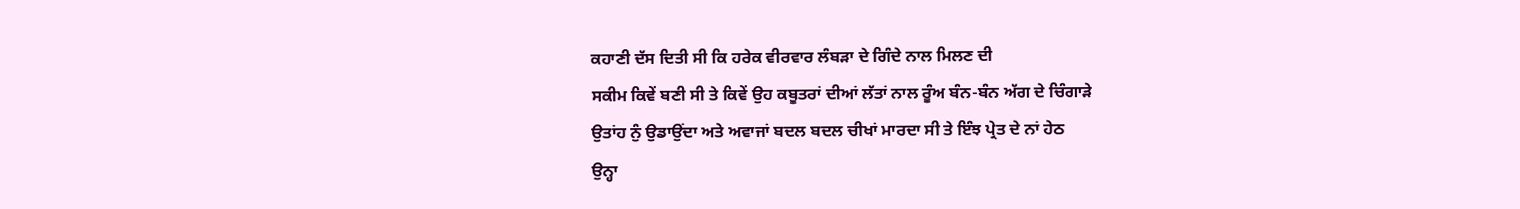ਕਹਾਣੀ ਦੱਸ ਦਿਤੀ ਸੀ ਕਿ ਹਰੇਕ ਵੀਰਵਾਰ ਲੰਬੜਾ ਦੇ ਗਿੰਦੇ ਨਾਲ ਮਿਲਣ ਦੀ
ਸਕੀਮ ਕਿਵੇਂ ਬਣੀ ਸੀ ਤੇ ਕਿਵੇਂ ਉਹ ਕਬੂਤਰਾਂ ਦੀਆਂ ਲੱਤਾਂ ਨਾਲ ਰੂੰਅ ਬੰਨ-ਬੰਨ ਅੱਗ ਦੇ ਚਿੰਗਾੜੇ
ਉਤਾਂਹ ਨੁੰ ਉਡਾਉਂਦਾ ਅਤੇ ਅਵਾਜਾਂ ਬਦਲ ਬਦਲ ਚੀਖਾਂ ਮਾਰਦਾ ਸੀ ਤੇ ਇੰਝ ਪ੍ਰੇਤ ਦੇ ਨਾਂ ਹੇਠ
ਉਨ੍ਹਾ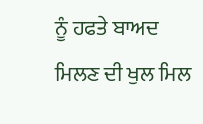ਨੂੰ ਹਫਤੇ ਬਾਅਦ ਮਿਲਣ ਦੀ ਖੁਲ ਮਿਲ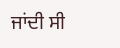ਜਾਂਦੀ ਸੀ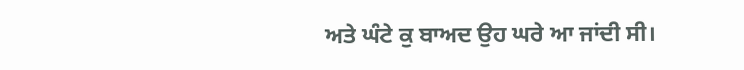ਅਤੇ ਘੰਟੇ ਕੁ ਬਾਅਦ ਉਹ ਘਰੇ ਆ ਜਾਂਦੀ ਸੀ।